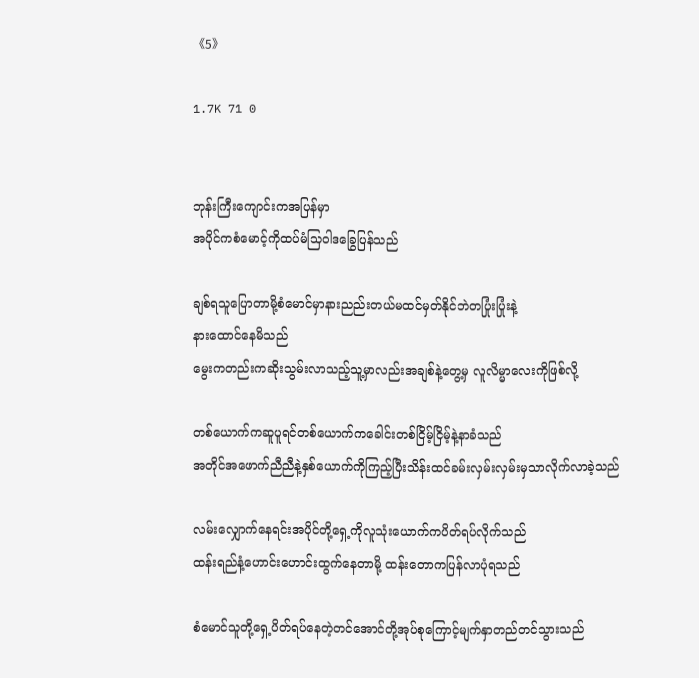《5》

1.7K 71 0


ဘုန်းကြီးကျောင်းကအပြန်မှာ
အပိုင်ကစံမောင့်ကိုထပ်မံသြဝါဒခြွေပြန်သည်

ချစ်ရသူပြောတာမို့စံမောင်မှာနားညည်းတယ်မထင်မှတ်နိုင်ဘဲတပြုံးပြုံးနဲ့
နားထောင်နေမိသည်
မွေးကတည်းကဆိုးသွမ်းလာသည့်သူ့မှာလည်းအချစ်နဲ့တွေ့မှ လူလိမ္မာလေးကိုဖြစ်လို့

တစ်ယောက်ကဆူပူရင်တစ်ယောက်ကခေါင်းတစ်ငြိမ့်ငြိမ့်နဲ့နာခံသည်
အတိုင်အဖောက်ညီညီနဲ့နှစ်ယောက်ကိုကြည့်ပြီးသိန်းထင်ခမ်းလှမ်းလှမ်းမှသာလိုက်လာခဲ့သည်

လမ်းလျှောက်နေရင်းအပိုင်တို့ရှေ့ကိုလူသုံးယောက်ကပိတ်ရပ်လိုက်သည်
ထန်းရည်နံ့ဟောင်းဟောင်းထွက်နေတာမို့ ထန်းတောကပြန်လာပုံရသည်

စံမောင်သူတို့ရှေ့ပိတ်ရပ်နေတဲ့တင်အောင်တို့အုပ်စုကြောင့်မျက်နှာတည်တင်သွားသည်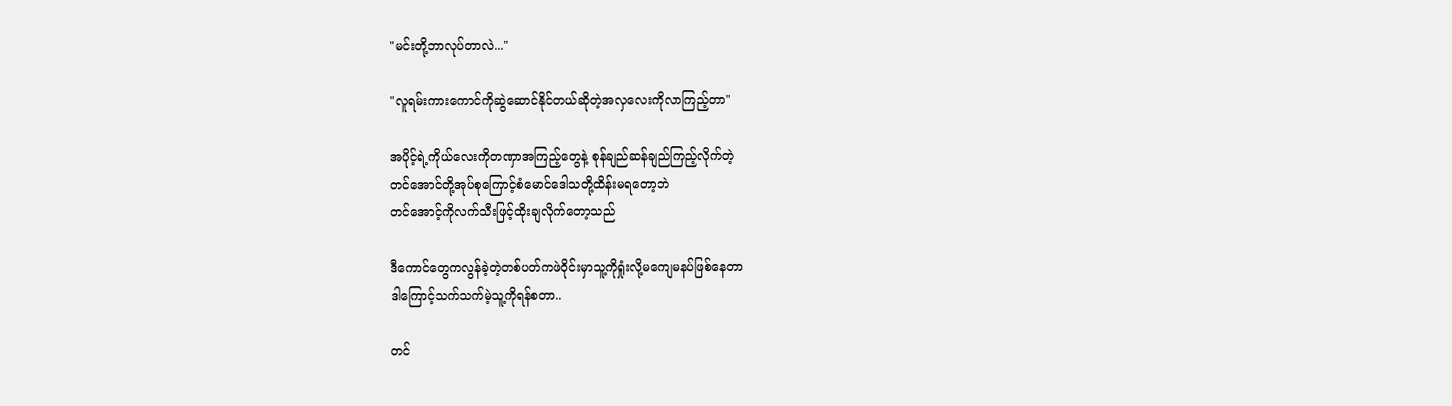"မင်းတို့ဘာလုပ်တာလဲ..."

"လူရမ်းကားကောင်ကိုဆွဲဆောင်နိုင်တယ်ဆိုတဲ့အလှလေးကိုလာကြည့်တာ"

အပိုင့်ရဲ့ကိုယ်လေးကိုတဏှာအကြည့်တွေနဲ့ စုန်ချည်ဆန်ချည်ကြည့်လိုက်တဲ့
တင်အောင်တို့အုပ်စုကြောင့်စံမောင်ဒေါသတို့ထိန်းမရတော့ဘဲ
တင်အောင့်ကိုလက်သီးဖြင့်ထိုးချလိုက်တော့သည်

ဒီကောင်တွေကလွန်ခဲ့တဲ့တစ်ပတ်ကဖဲဝိုင်းမှာသူ့ကိုရှုံးလို့မကျေမနပ်ဖြစ်နေတာ
ဒါကြောင့်သက်သက်မဲ့သူ့ကိုရန်စတာ..

တင်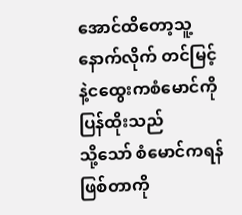အောင်ထိတော့သူ့နောက်လိုက် တင်မြင့်နဲ့ငထွေးကစံမောင်ကိုပြန်ထိုးသည်
သို့သော် စံမောင်ကရန်ဖြစ်တာကို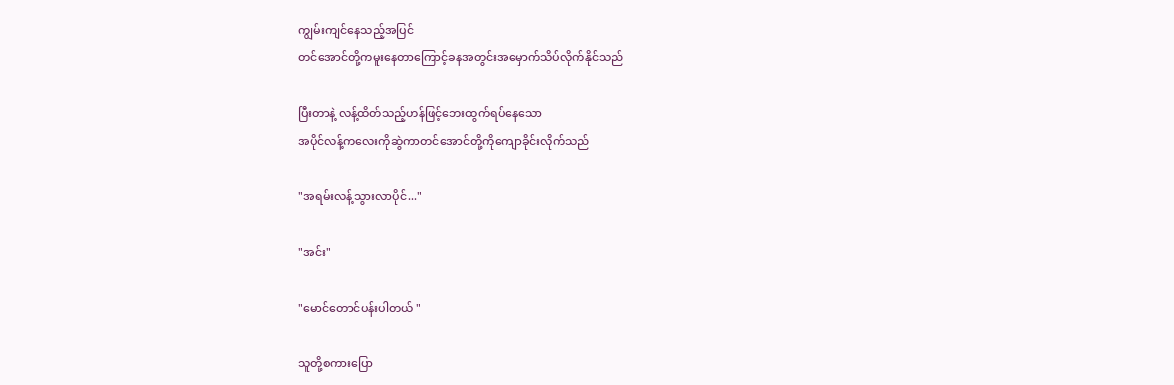ကျွမ်းကျင်နေသည့်အပြင်
တင်အောင်တို့ကမူးနေတာကြောင့်ခနအတွင်းအမှောက်သိပ်လိုက်နိုင်သည်

ပြီးတာနဲ့ လန့်ထိတ်သည့်ဟန်ဖြင့်ဘေးထွက်ရပ်နေသော
အပိုင်လန့်ကလေးကိုဆွဲကာတင်အောင်တို့ကိုကျောခိုင်းလိုက်သည်

"အရမ်းလန့်သွားလာပိုင်..."

"အင်း"

"မောင်တောင်ပန်းပါတယ် "

သူတို့စကားပြော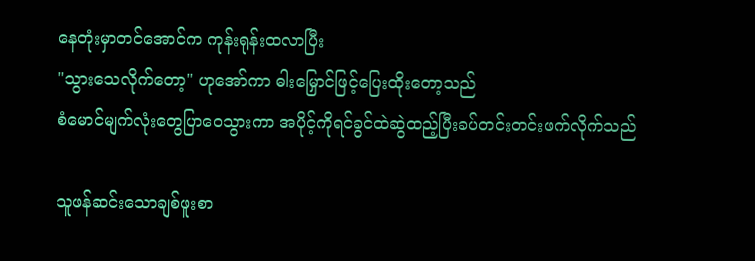နေတုံးမှာတင်အောင်က ကုန်းရုန်းထလာပြီး
"သွားသေလိုက်တော့" ဟုအော်ကာ ဓါးမြှောင်ဖြင့်ပြေးထိုးတော့သည်
စံမောင်မျက်လုံးတွေပြာဝေသွားကာ အပိုင့်ကိုရင်ခွင်ထဲဆွဲထည့်ပြီးခပ်တင်းတင်းဖက်လိုက်သည်

သူဖန်ဆင်းသောချစ်ဖူးစာ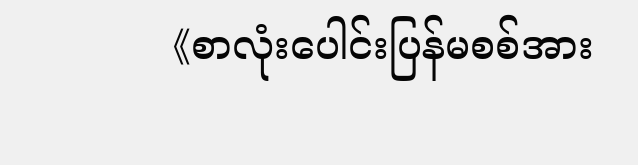《စာလုံးပေါင်းပြန်မစစ်အား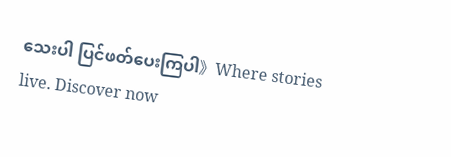သေးပါ ပြင်ဖတ်ပေးကြပါ》Where stories live. Discover now